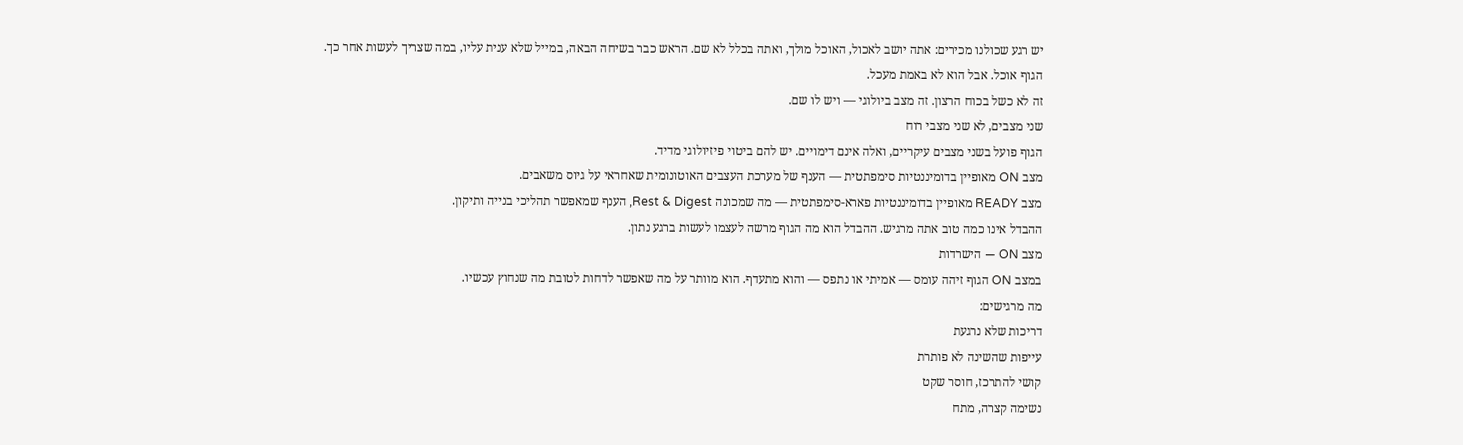יש רגע שכולנו מכירים: אתה יושב לאכול, האוכל מולך, ואתה בכלל לא שם. הראש כבר בשיחה הבאה, במייל שלא ענית עליו, במה שצריך לעשות אחר כך.
הגוף אוכל. אבל הוא לא באמת מעכל.
זה לא כשל בכוח הרצון. זה מצב ביולוגי — ויש לו שם.
שני מצבים, לא שני מצבי רוח
הגוף פועל בשני מצבים עיקריים, ואלה אינם דימויים. יש להם ביטוי פיזיולוגי מדיד.
מצב ON מאופיין בדומיננטיות סימפתטית — הענף של מערכת העצבים האוטונומית שאחראי על גיוס משאבים.
מצב READY מאופיין בדומיננטיות פארא-סימפתטית — מה שמכונה Rest & Digest, הענף שמאפשר תהליכי בנייה ותיקון.
ההבדל אינו כמה טוב אתה מרגיש. ההבדל הוא מה הגוף מרשה לעצמו לעשות ברגע נתון.
מצב ON — הישרדות
במצב ON הגוף זיהה עומס — אמיתי או נתפס — והוא מתעדף. הוא מוותר על מה שאפשר לדחות לטובת מה שנחוץ עכשיו.
מה מרגישים:
דריכות שלא נרגעת
עייפות שהשינה לא פותרת
קושי להתרכז, חוסר שקט
נשימה קצרה, מתח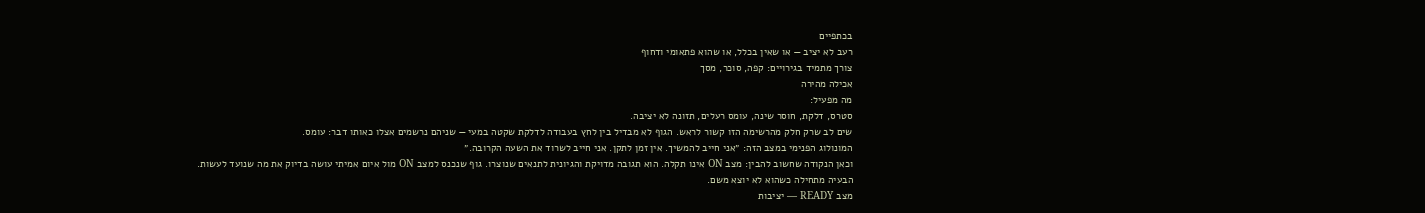בכתפיים
רעב לא יציב — או שאין בכלל, או שהוא פתאומי ודחוף
צורך מתמיד בגירויים: קפה, סוכר, מסך
אכילה מהירה
מה מפעיל:
סטרס, דלקת, חוסר שינה, עומס רעלים, תזונה לא יציבה.
שים לב שרק חלק מהרשימה הזו קשור לראש. הגוף לא מבדיל בין לחץ בעבודה לדלקת שקטה במעי — שניהם נרשמים אצלו כאותו דבר: עומס.
המונולוג הפנימי במצב הזה: ״אני חייב להמשיך. אין זמן לתקן. אני חייב לשרוד את השעה הקרובה.״
וכאן הנקודה שחשוב להבין: מצב ON אינו תקלה. הוא תגובה מדויקת והגיונית לתנאים שנוצרו. גוף שנכנס למצב ON מול איום אמיתי עושה בדיוק את מה שנועד לעשות.
הבעיה מתחילה כשהוא לא יוצא משם.
מצב READY — יציבות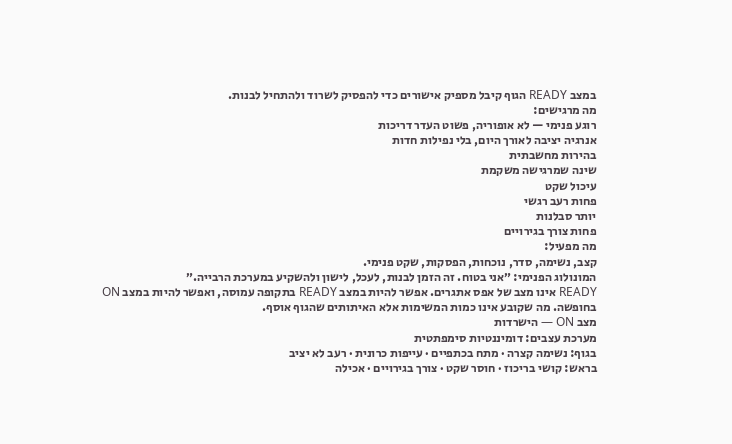במצב READY הגוף קיבל מספיק אישורים כדי להפסיק לשרוד ולהתחיל לבנות.
מה מרגישים:
רוגע פנימי — לא אופוריה, פשוט העדר דריכות
אנרגיה יציבה לאורך היום, בלי נפילות חדות
בהירות מחשבתית
שינה שמרגישה משקמת
עיכול שקט
פחות רעב רגשי
יותר סבלנות
פחות צורך בגירויים
מה מפעיל:
קצב, נשימה, סדר, נוכחות, הפסקות, שקט פנימי.
המונולוג הפנימי: ״אני בטוח. זה הזמן לבנות, לעכל, לישון ולהשקיע במערכת הרבייה.״
READY אינו מצב של אפס אתגרים. אפשר להיות במצב READY בתקופה עמוסה, ואפשר להיות במצב ON בחופשה. מה שקובע אינו כמות המשימות אלא האיתותים שהגוף אוסף.
מצב ON — הישרדות
מערכת עצבים: דומיננטיות סימפתטית
בגוף: נשימה קצרה · מתח בכתפיים · עייפות כרונית · רעב לא יציב
בראש: קושי בריכוז · חוסר שקט · צורך בגירויים · אכילה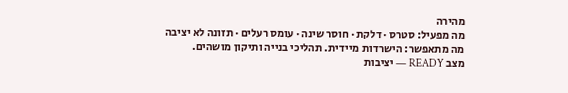מהירה
מה מפעיל: סטרס · דלקת · חוסר שינה · עומס רעלים · תזונה לא יציבה
מה מתאפשר: הישרדות מיידית. תהליכי בנייה ותיקון מושהים.
מצב READY — יציבות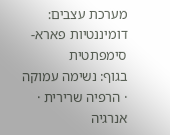מערכת עצבים: דומיננטיות פארא-סימפתטית
בגוף: נשימה עמוקה · הרפיה שרירית · אנרגיה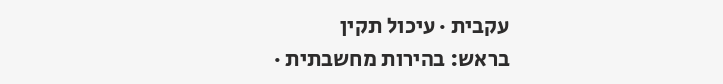עקבית · עיכול תקין
בראש: בהירות מחשבתית ·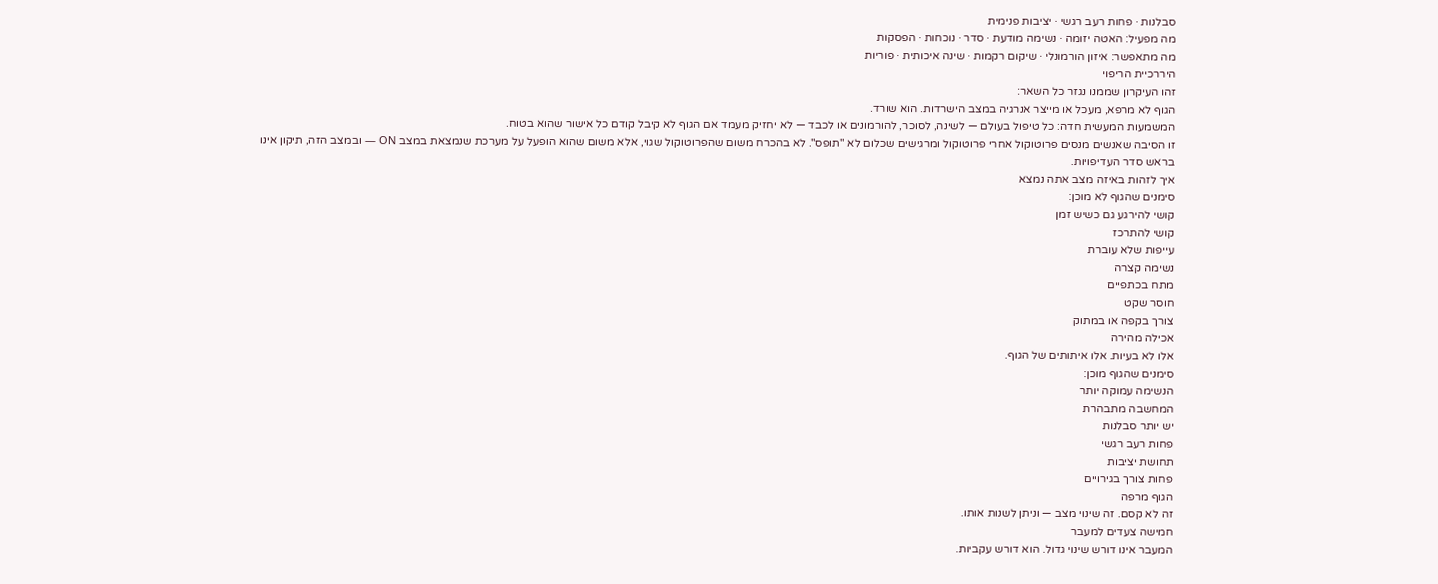סבלנות · פחות רעב רגשי · יציבות פנימית
מה מפעיל: האטה יזומה · נשימה מודעת · סדר · נוכחות · הפסקות
מה מתאפשר: איזון הורמונלי · שיקום רקמות · שינה איכותית · פוריות
היררכיית הריפוי
זהו העיקרון שממנו נגזר כל השאר:
הגוף לא מרפא, מעכל או מייצר אנרגיה במצב הישרדות. הוא שורד.
המשמעות המעשית חדה: כל טיפול בעולם — לשינה, לסוכר, להורמונים או לכבד — לא יחזיק מעמד אם הגוף לא קיבל קודם כל אישור שהוא בטוח.
זו הסיבה שאנשים מנסים פרוטוקול אחרי פרוטוקול ומרגישים שכלום לא "תופס". לא בהכרח משום שהפרוטוקול שגוי, אלא משום שהוא הופעל על מערכת שנמצאת במצב ON — ובמצב הזה, תיקון אינו בראש סדר העדיפויות.
איך לזהות באיזה מצב אתה נמצא
סימנים שהגוף לא מוכן:
קושי להירגע גם כשיש זמן
קושי להתרכז
עייפות שלא עוברת
נשימה קצרה
מתח בכתפיים
חוסר שקט
צורך בקפה או במתוק
אכילה מהירה
אלו לא בעיות. אלו איתותים של הגוף.
סימנים שהגוף מוכן:
הנשימה עמוקה יותר
המחשבה מתבהרת
יש יותר סבלנות
פחות רעב רגשי
תחושת יציבות
פחות צורך בגירויים
הגוף מרפה
זה לא קסם. זה שינוי מצב — וניתן לשנות אותו.
חמישה צעדים למעבר
המעבר אינו דורש שינוי גדול. הוא דורש עקביות.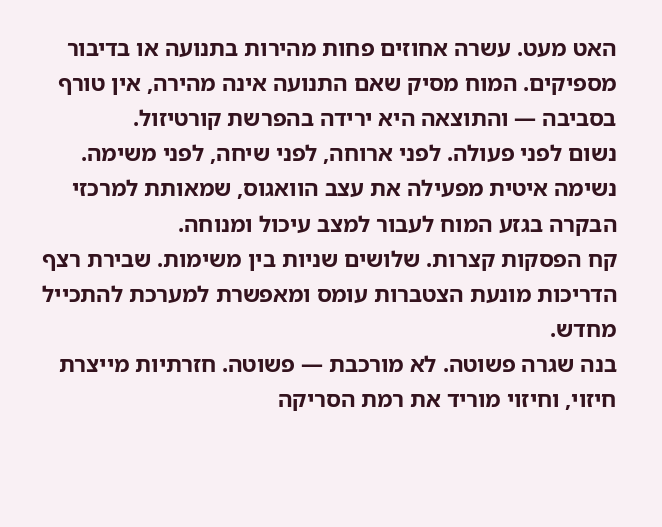האט מעט. עשרה אחוזים פחות מהירות בתנועה או בדיבור מספיקים. המוח מסיק שאם התנועה אינה מהירה, אין טורף בסביבה — והתוצאה היא ירידה בהפרשת קורטיזול.
נשום לפני פעולה. לפני ארוחה, לפני שיחה, לפני משימה. נשימה איטית מפעילה את עצב הוואגוס, שמאותת למרכזי הבקרה בגזע המוח לעבור למצב עיכול ומנוחה.
קח הפסקות קצרות. שלושים שניות בין משימות. שבירת רצף הדריכות מונעת הצטברות עומס ומאפשרת למערכת להתכייל מחדש.
בנה שגרה פשוטה. לא מורכבת — פשוטה. חזרתיות מייצרת חיזוי, וחיזוי מוריד את רמת הסריקה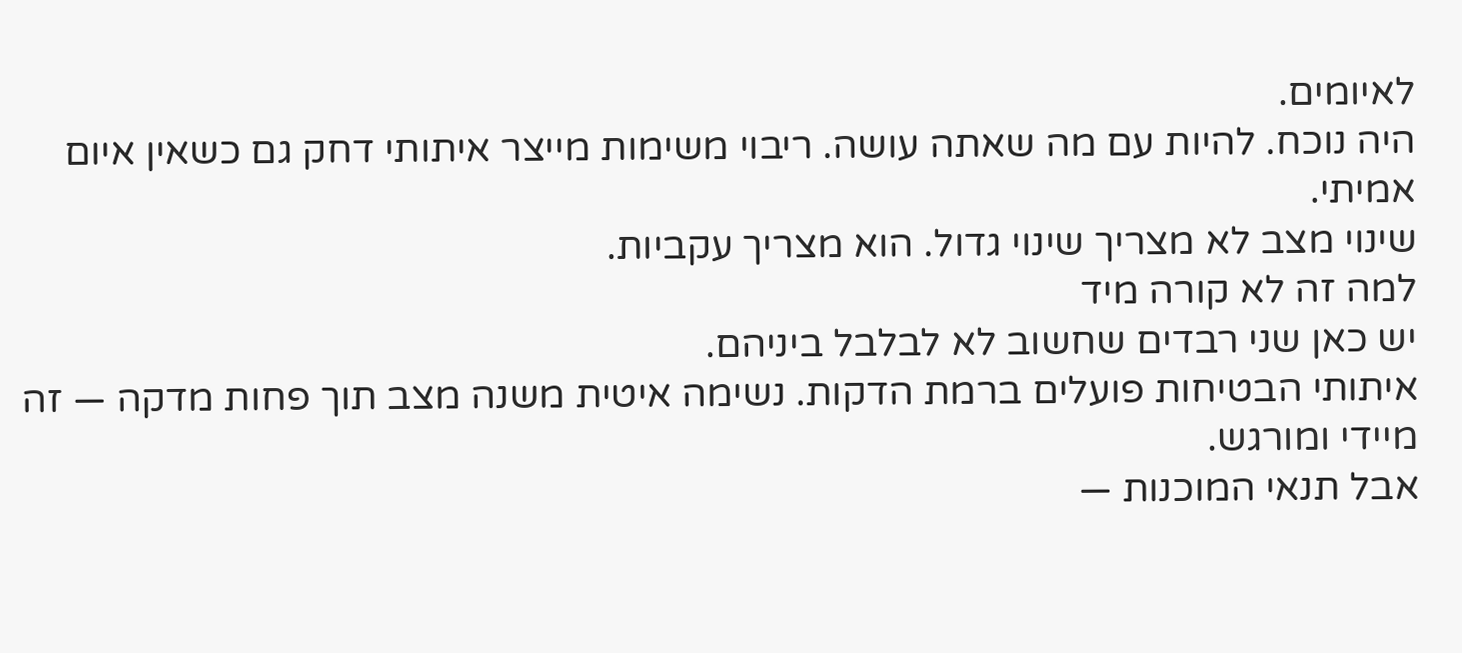לאיומים.
היה נוכח. להיות עם מה שאתה עושה. ריבוי משימות מייצר איתותי דחק גם כשאין איום אמיתי.
שינוי מצב לא מצריך שינוי גדול. הוא מצריך עקביות.
למה זה לא קורה מיד
יש כאן שני רבדים שחשוב לא לבלבל ביניהם.
איתותי הבטיחות פועלים ברמת הדקות. נשימה איטית משנה מצב תוך פחות מדקה — זה מיידי ומורגש.
אבל תנאי המוכנות —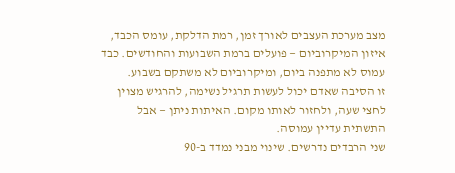מצב מערכת העצבים לאורך זמן, רמת הדלקת, עומס הכבד, איזון המיקרוביום — פועלים ברמת השבועות והחודשים. כבד עמוס לא מתפנה ביום, ומיקרוביום לא משתקם בשבוע.
זו הסיבה שאדם יכול לעשות תרגיל נשימה, להרגיש מצוין לחצי שעה, ולחזור לאותו מקום. האיתות ניתן — אבל התשתית עדיין עמוסה.
שני הרבדים נדרשים. שינוי מבני נמדד ב-90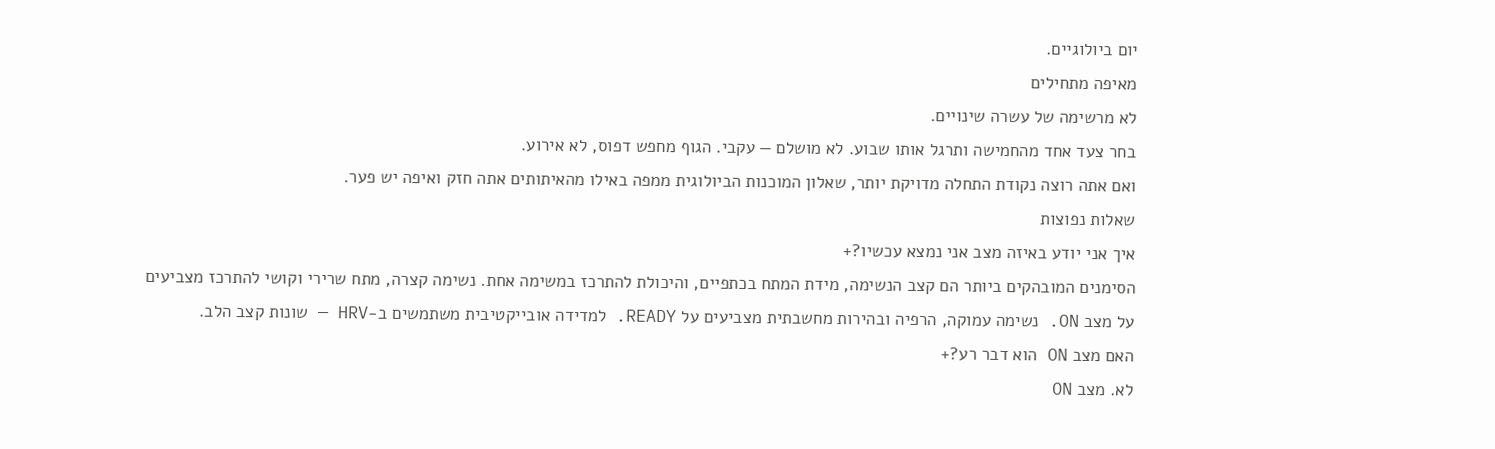יום ביולוגיים.
מאיפה מתחילים
לא מרשימה של עשרה שינויים.
בחר צעד אחד מהחמישה ותרגל אותו שבוע. לא מושלם — עקבי. הגוף מחפש דפוס, לא אירוע.
ואם אתה רוצה נקודת התחלה מדויקת יותר, שאלון המוכנות הביולוגית ממפה באילו מהאיתותים אתה חזק ואיפה יש פער.
שאלות נפוצות
איך אני יודע באיזה מצב אני נמצא עכשיו?+
הסימנים המובהקים ביותר הם קצב הנשימה, מידת המתח בכתפיים, והיכולת להתרכז במשימה אחת. נשימה קצרה, מתח שרירי וקושי להתרכז מצביעים על מצב ON. נשימה עמוקה, הרפיה ובהירות מחשבתית מצביעים על READY. למדידה אובייקטיבית משתמשים ב-HRV — שונות קצב הלב.
האם מצב ON הוא דבר רע?+
לא. מצב ON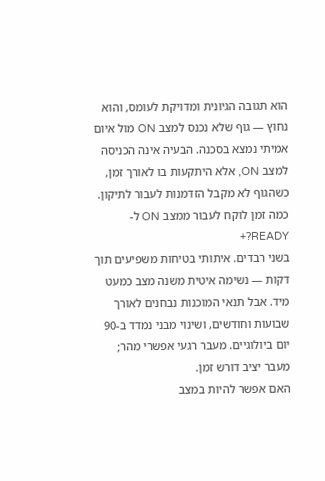הוא תגובה הגיונית ומדויקת לעומס, והוא נחוץ — גוף שלא נכנס למצב ON מול איום אמיתי נמצא בסכנה. הבעיה אינה הכניסה למצב ON, אלא היתקעות בו לאורך זמן, כשהגוף לא מקבל הזדמנות לעבור לתיקון.
כמה זמן לוקח לעבור ממצב ON ל-READY?+
בשני רבדים. איתותי בטיחות משפיעים תוך דקות — נשימה איטית משנה מצב כמעט מיד. אבל תנאי המוכנות נבחנים לאורך שבועות וחודשים, ושינוי מבני נמדד ב-90 יום ביולוגיים. מעבר רגעי אפשרי מהר; מעבר יציב דורש זמן.
האם אפשר להיות במצב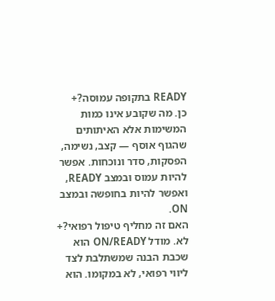READY בתקופה עמוסה?+
כן. מה שקובע אינו כמות המשימות אלא האיתותים שהגוף אוסף — קצב, נשימה, הפסקות, סדר ונוכחות. אפשר להיות עמוס ובמצב READY, ואפשר להיות בחופשה ובמצב ON.
האם זה מחליף טיפול רפואי?+
לא. מודל ON/READY הוא שכבת הבנה שמשתלבת לצד ליווי רפואי, לא במקומו. הוא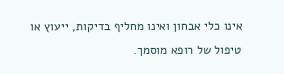אינו כלי אבחון ואינו מחליף בדיקות, ייעוץ או טיפול של רופא מוסמך.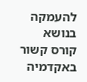להעמקה בנושא
קורס קשור באקדמיה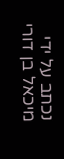נכתב על ידי
מיכאל בן דורי